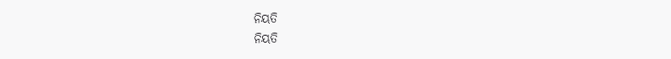ନିୟତି
ନିୟତି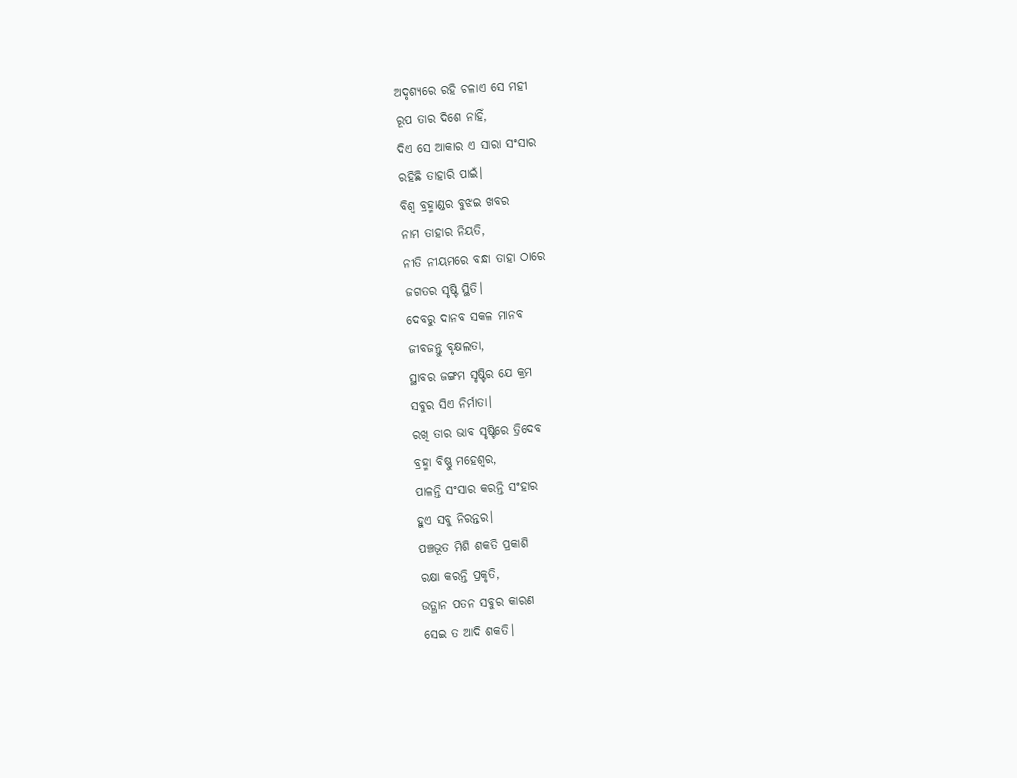ଅଦୃଶ୍ୟରେ ରହି ଚଳାଏ ସେ ମହୀ
ରୂପ ତାର ଦିଶେ ନାହିଁ,
ଦିଏ ସେ ଆକାର ଏ ସାରା ସଂସାର
ରହିଛି ତାହାରି ପାଇଁ।
ବିଶ୍ଵ ବ୍ରହ୍ମାଣ୍ଡର ବୁଝଇ ଖବର
ନାମ ତାହାର ନିୟତି,
ନୀତି ନୀୟମରେ ବନ୍ଧା ତାହା ଠାରେ
ଜଗତର ସୃଷ୍ଟି ସ୍ଥିତି।
ଦେବରୁ ଦାନବ ସକଳ ମାନବ
ଜୀବଜନ୍ତୁ ବୃକ୍ଷଲତା,
ସ୍ଥାବର ଜଙ୍ଗମ ସୃଷ୍ଟିର ଯେ କ୍ରମ
ସବୁର ସିଏ ନିର୍ମାତା।
ରଖି ତାର ଭାବ ସୃଷ୍ଟିରେ ତ୍ରିଦେବ
ବ୍ରହ୍ମା ବିଷ୍ଣୁ ମହେଶ୍ଵର,
ପାଳନ୍ତି ସଂସାର କରନ୍ତି ସଂହାର
ହୁଏ ସବୁ ନିରନ୍ତର।
ପଞ୍ଚଭୂତ ମିଶି ଶକତି ପ୍ରକାଶି
ରକ୍ଷା କରନ୍ତି ପ୍ରକୃତି,
ଉତ୍ଥାନ ପତନ ସବୁର କାରଣ
ସେଇ ତ ଆଦି ଶକତି।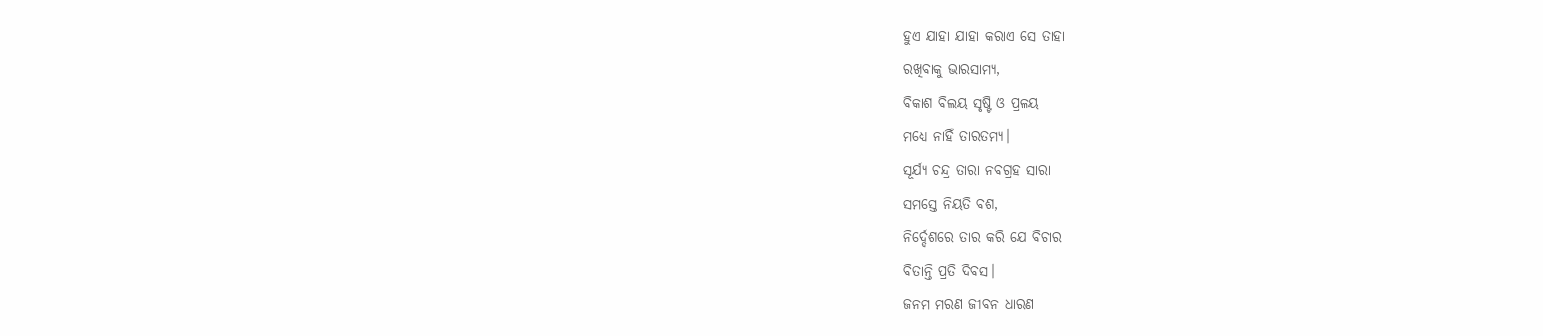ହୁଏ ଯାହା ଯାହା କରାଏ ସେ ତାହା
ରଖିବାକୁ ଭାରସାମ୍ୟ,
ବିକାଶ ବିଲୟ ସୃଷ୍ଟି ଓ ପ୍ରଳୟ
ମଧ୍ୟେ ନାହିଁ ତାରତମ୍ୟ।
ସୂର୍ଯ୍ୟ ଚନ୍ଦ୍ର ତାରା ନବଗ୍ରହ ସାରା
ସମସ୍ତେ ନିୟତି ବଶ,
ନିର୍ଦ୍ଦେଶରେ ତାର କରି ଯେ ବିଚାର
ବିତାନ୍ତି ପ୍ରତି ଦିବସ।
ଜନମ ମରଣ ଜୀବନ ଧାରଣ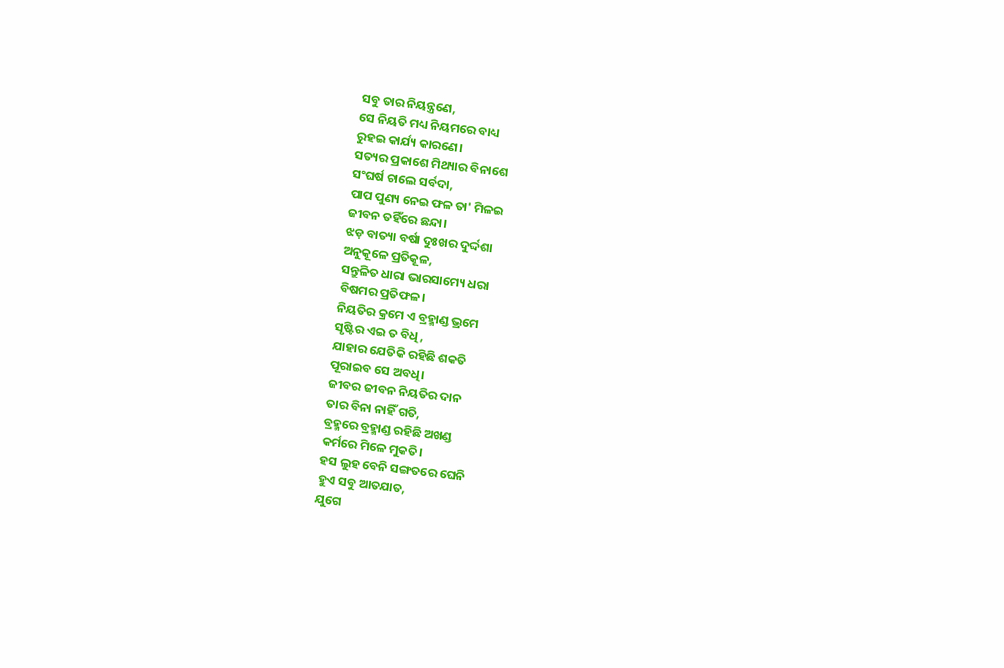ସବୁ ତାର ନିୟନ୍ତ୍ରଣେ,
ସେ ନିୟତି ମଧ୍ୟ ନିୟମରେ ବାଧ୍ୟ
ରୁହଇ କାର୍ଯ୍ୟ କାରଣେ।
ସତ୍ୟର ପ୍ରକାଶେ ମିଥ୍ୟାର ବିନାଶେ
ସଂଘର୍ଷ ଚାଲେ ସର୍ବଦା,
ପାପ ପୁଣ୍ୟ ନେଇ ଫଳ ତା' ମିଳଇ
ଜୀବନ ତହିଁରେ ଛନ୍ଦା।
ଝଡ଼ ବାତ୍ୟା ବର୍ଷା ଦୁଃଖର ଦୁର୍ଦ୍ଦଶା
ଅନୁକୂଳେ ପ୍ରତିକୂଳ,
ସନ୍ତୁଳିତ ଧାରା ଭାରସାମ୍ୟେ ଧରା
ବିଷମର ପ୍ରତିଫଳ।
ନିୟତିର କ୍ରମେ ଏ ବ୍ରହ୍ମାଣ୍ଡ ଭ୍ରମେ
ସୃଷ୍ଟିର ଏଇ ତ ବିଧି,
ଯାହାର ଯେତିକି ରହିଛି ଶକତି
ପୂରାଇବ ସେ ଅବଧି।
ଜୀବର ଜୀବନ ନିୟତିର ଦାନ
ତାର ବିନା ନାହିଁ ଗତି,
ବ୍ରହ୍ମରେ ବ୍ରହ୍ମାଣ୍ଡ ରହିଛି ଅଖଣ୍ଡ
କର୍ମରେ ମିଳେ ମୁକତି।
ହସ ଲୁହ ବେନି ସଙ୍ଗତରେ ଘେନି
ହୁଏ ସବୁ ଆତଯାତ,
ଯୁଗେ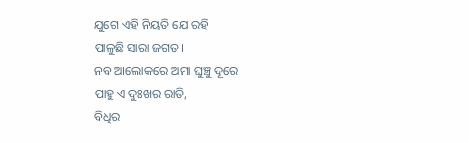ଯୁଗେ ଏହି ନିୟତି ଯେ ରହି
ପାଳୁଛି ସାରା ଜଗତ।
ନବ ଆଲୋକରେ ଅମା ଘୁଞ୍ଚୁ ଦୂରେ
ପାହୁ ଏ ଦୁଃଖର ରାତି,
ବିଧିର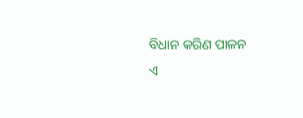ବିଧାନ କରିଣ ପାଳନ
ଏ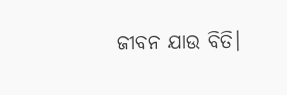ଜୀବନ ଯାଉ ବିତି।